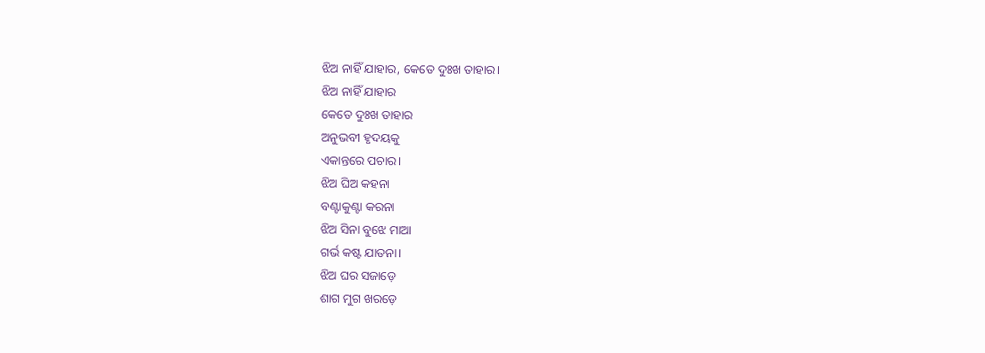ଝିଅ ନାହିଁ ଯାହାର, କେତେ ଦୁଃଖ ତାହାର।
ଝିଅ ନାହିଁ ଯାହାର
କେତେ ଦୁଃଖ ତାହାର
ଅନୁଭବୀ ହୃଦୟକୁ
ଏକାନ୍ତରେ ପଚାର।
ଝିଅ ଘିଅ କହନା
ବଣ୍ଟାକୁଣ୍ଟା କରନା
ଝିଅ ସିନା ବୁଝେ ମାଆ
ଗର୍ଭ କଷ୍ଟ ଯାତନା।
ଝିଅ ଘର ସଜାଡ଼େ
ଶାଗ ମୁଗ ଖରଡ଼େ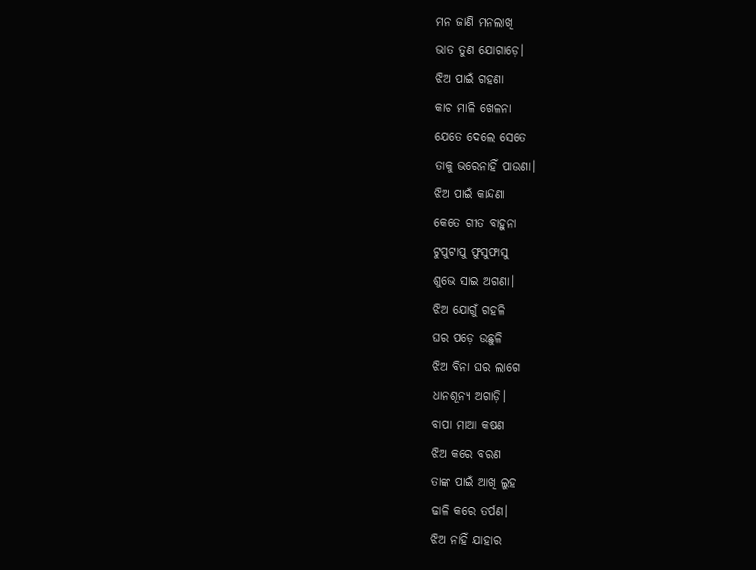ମନ ଜାଣି ମନଲାଖି
ଭାତ ତୁଣ ଯୋଗାଡ଼େ।
ଝିଅ ପାଇଁ ଗହଣା
କାଚ ମାଳି ଖେଳନା
ଯେତେ ଦେଲେ ସେତେ
ତାକୁ ଭରେନାହିଁ ପାଉଣା।
ଝିଅ ପାଇଁ କାନ୍ଦଣା
କେତେ ଗୀତ ବାହୁନା
ଟୁପୁଟାପୁ ଫୁସୁଫାସୁ
ଶୁଭେ ସାଇ ଅଗଣା।
ଝିଅ ଯୋଗୁଁ ଗହଳି
ଘର ପଡ଼େ ଉଛୁଳି
ଝିଅ ବିନା ଘର ଲାଗେ
ଧାନଶୂନ୍ୟ ଅଗାଡ଼ି।
ବାପା ମାଆ କଷଣ
ଝିଅ କରେ ବରଣ
ତାଙ୍କ ପାଇଁ ଆଖି ଲୁହ
ଢାଳି କରେ ତର୍ପଣ।
ଝିଅ ନାହିଁ ଯାହାର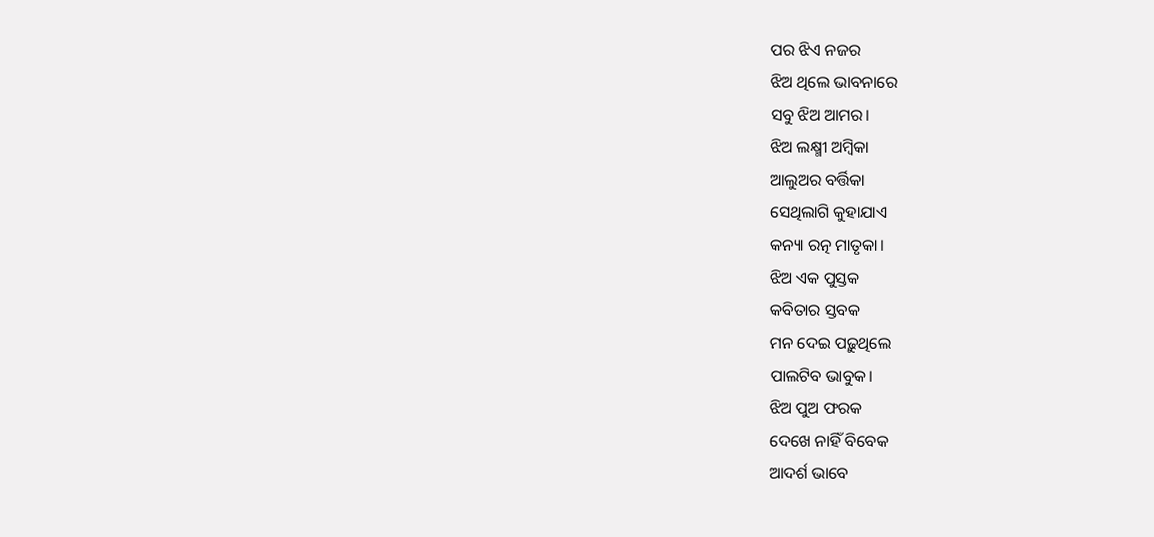ପର ଝିଏ ନଜର
ଝିଅ ଥିଲେ ଭାବନାରେ
ସବୁ ଝିଅ ଆମର।
ଝିଅ ଲକ୍ଷ୍ମୀ ଅମ୍ବିକା
ଆଲୁଅର ବର୍ତ୍ତିକା
ସେଥିଲାଗି କୁହାଯାଏ
କନ୍ୟା ରତ୍ନ ମାତୃକା।
ଝିଅ ଏକ ପୁସ୍ତକ
କବିତାର ସ୍ତବକ
ମନ ଦେଇ ପଢ଼ୁଥିଲେ
ପାଲଟିବ ଭାବୁକ।
ଝିଅ ପୁଅ ଫରକ
ଦେଖେ ନାହିଁ ବିବେକ
ଆଦର୍ଶ ଭାବେ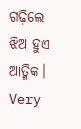ଗଢ଼ିଲେ
ଝିଅ ହୁଏ ଆତ୍ମିକ।
Very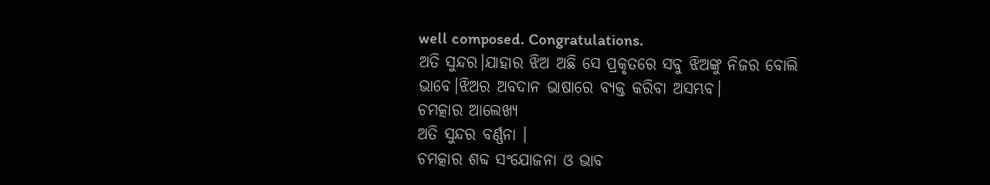well composed. Congratulations.
ଅତି ସୁନ୍ଦର।ଯାହାର ଝିଅ ଅଛି ସେ ପ୍ରକୃତରେ ସବୁ ଝିଅଙ୍କୁ ନିଜର ବୋଲି ଭାବେ।ଝିଅର ଅବଦାନ ଭାଷାରେ ବ୍ୟକ୍ତ କରିବା ଅସମ୍ଭବ।
ଚମତ୍କାର ଆଲେଖ୍ୟ
ଅତି ସୁନ୍ଦର ବର୍ଣ୍ଣନା ।
ଚମତ୍କାର ଶବ୍ଦ ସଂଯୋଜନା ଓ ଭାବ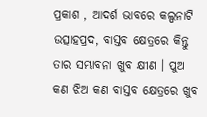ପ୍ରକାଶ , ଆଦର୍ଶ ଭାବରେ କଲ୍ପନାଟି ଉତ୍ସାହପ୍ରଦ, ବାସ୍ତବ କ୍ଷେତ୍ରରେ କିନ୍ତୁ ତାର ସମ୍ଭାବନା ଖୁବ କ୍ଷୀଣ । ପୁଅ କଣ ଝିଅ କଣ ବାସ୍ତବ କ୍ଷେତ୍ରରେ ଖୁବ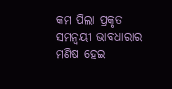କମ ପିଲା ପ୍ରକୃତ ସମନ୍ଵୟୀ ଭାବଧାରାର ମଣିଷ ହେଇ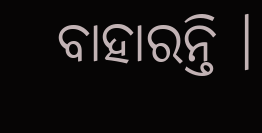ବାହାରନ୍ତି ।